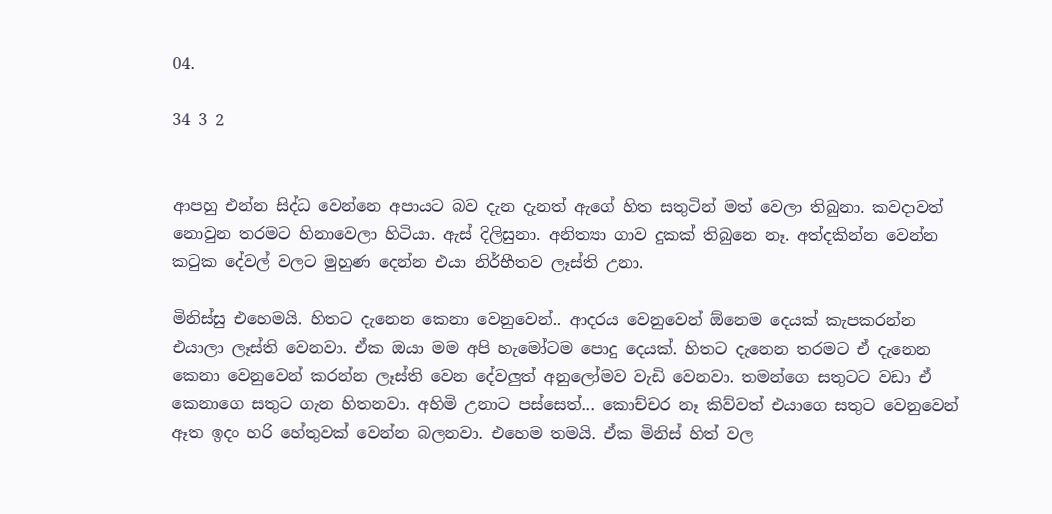04.

34 3 2


ආපහු එන්න සිද්ධ වෙන්නෙ අපායට බව දැන දැනත් ඇගේ හිත සතුටින් මත් වෙලා තිබුනා. කවදාවත් නොවුන තරමට හිනාවෙලා හිටියා. ඇස් දිලිසුනා. අනිත්‍යා ගාව දුකක් තිබුනෙ නෑ. අත්දකින්න වෙන්න කටුක දේවල් වලට මුහුණ දෙන්න එයා නිර්භීතව ලෑස්ති උනා.

මිනිස්සු එහෙමයි. හිතට දැනෙන කෙනා වෙනුවෙන්.. ආදරය වෙනුවෙන් ඕනෙම දෙයක් කැපකරන්න එයාලා ලෑස්ති වෙනවා. ඒක ඔයා මම අපි හැමෝටම පොදු දෙයක්. හිතට දැනෙන තරමට ඒ දැනෙන කෙනා වෙනුවෙන් කරන්න ලෑස්ති වෙන දේවලුත් අනුලෝමව වැඩි වෙනවා. තමන්ගෙ සතුටට වඩා ඒ කෙනාගෙ සතුට ගැන හිතනවා. අහිමි උනාට පස්සෙත්... කොච්චර නෑ කිව්වත් එයාගෙ සතුට වෙනුවෙන් ඈත ඉදං හරි හේතුවක් වෙන්න බලනවා. එහෙම තමයි. ඒක මිනිස් හිත් වල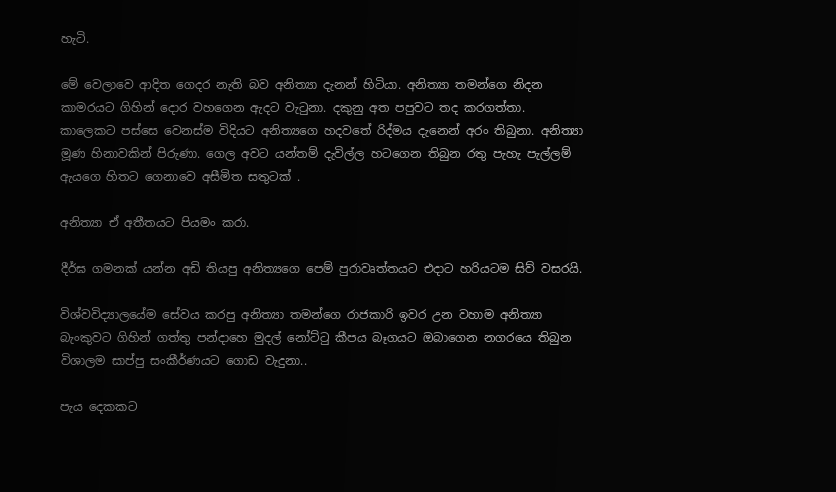හැටි.

මේ වෙලාවෙ ආදිත ගෙදර නැති බව අනිත්‍යා දැනන් හිටියා. අනිත්‍යා තමන්ගෙ නිදන කාමරයට ගිහින් දොර වහගෙන ඇදට වැටුනා. දකුනු අත පපුවට තද කරගත්තා. කාලෙකට පස්සෙ වෙනස්ම විදියට අනිත්‍යගෙ හදවතේ රිද්මය දැනෙන් අරං තිබුනා. අනිත්‍යා මූණ හිනාවකින් පිරුණා. ගෙල අවට යන්තම් දැවිල්ල හටගෙන තිබුන රතු පැහැ පැල්ලම් ඇයගෙ හිතට ගෙනාවෙ අසීමිත සතුටක් .

අනිත්‍යා ඒ අතීතයට පියමං කරා.

දීර්ඝ ගමනක් යන්න අඩි තියපු අනිත්‍යගෙ පෙම් පුරාවෘත්තයට එදාට හරියටම සිව් වසරයි.

විශ්වවිද්‍යාලයේම සේවය කරපු අනිත්‍යා තමන්ගෙ රාජකාරි ඉවර උන වහාම අනිත්‍යා බැංකුවට ගිහින් ගත්තු පන්දාහෙ මුදල් නෝට්ටු කීපය බෑගයට ඔබාගෙන නගරයෙ තිබුන විශාලම සාප්පු සංකීර්ණයට ගොඩ වැදුනා..

පැය දෙකකට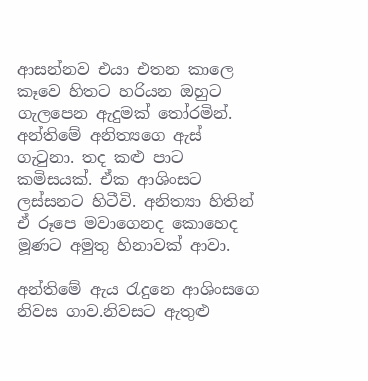ආසන්නව එයා එතන කාලෙ කෑවෙ හිතට හරියන ඔහුට ගැලපෙන ඇදුමක් තෝරමින්. අන්තිමේ අනිත්‍යගෙ ඇස් ගැටුනා. තද කළු පාට කමිසයක්. ඒක ආශිංසට ලස්සනට හිටීවි. අනිත්‍යා හිතින් ඒ රූපෙ මවාගෙනද කොහෙද මූණට අමුතු හිනාවක් ආවා.

අන්තිමේ ඇය රැදුනෙ ආශිංසගෙ නිවස ගාව.නිවසට ඇතුළු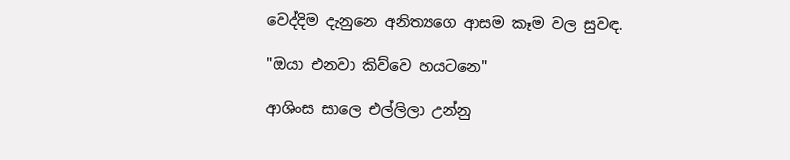වෙද්දිම දැනුනෙ අනිත්‍යගෙ ආසම කෑම වල සුවඳ.

"ඔයා එනවා කිව්වෙ හයටනෙ"

ආශිංස සාලෙ එල්ලිලා උන්නු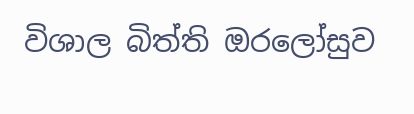විශාල බිත්ති ඔරලෝසුව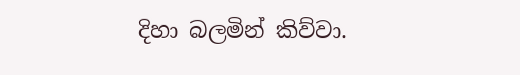දිහා බලමින් කිව්වා.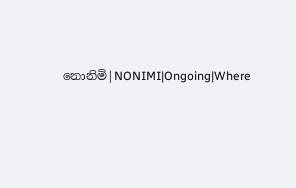නොනිමි|NONIMI|Ongoing|Where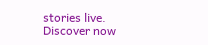stories live. Discover now